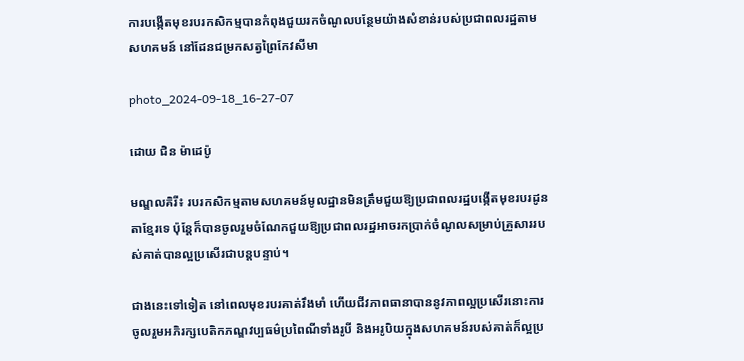ការបង្កើតមុខរបរកសិកម្មបានកំពុងជួយរកចំណូលបន្ថែមយ៉ាងសំខាន់របស់ប្រជាពលរដ្ឋតាមសហគមន៍ នៅដែនជម្រកសត្វព្រៃកែវសីមា

photo_2024-09-18_16-27-07

ដោយ ជិន ម៉ាដេប៉ូ

មណ្ឌលគិរី៖ របរកសិកម្មតាមសហគមន៍មូលដ្ឋានមិនត្រឹមជួយឱ្យប្រជាពលរដ្ឋបង្កើតមុខរបរដូនតាខ្មែរទេ ប៉ុន្តែក៏បានចូលរួមចំណែកជួយឱ្យប្រជាពលរដ្ឋអាចរកប្រាក់ចំណូលសម្រាប់គ្រួសាររបស់គាត់បានល្អប្រសើរជាបន្តបន្ទាប់។

ជាងនេះទៅទៀត នៅពេលមុខរបរគាត់រឹងមាំ ហើយជីវភាពធានាបាននូវភាពល្អប្រសើរនោះការចូលរួមអភិរក្សបេតិកភណ្ឌវប្បធម៌ប្រពៃណីទាំងរូបី និងអរូបិយក្នុងសហគមន៍របស់គាត់ក៏ល្អប្រ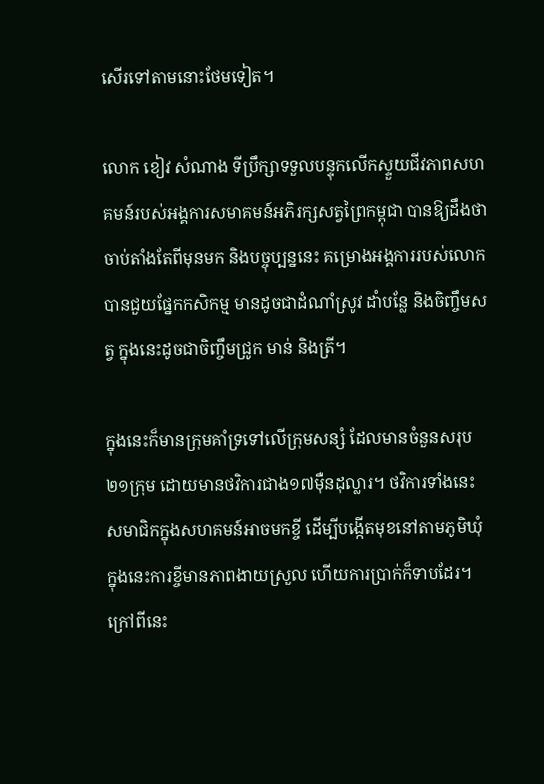សើរទៅតាមនោះថែមទៀត។

លោក ខៀវ សំណាង ទីប្រឹក្សាទទួលបន្ទុកលើកស្ទួយជីវភាពសហគមន៍របស់អង្គការសមាគមន៍អភិរក្សសត្វព្រៃកម្ពុជា បានឱ្យដឹងថាចាប់តាំងតែពីមុនមក និងបច្ចុប្បន្ននេះ គម្រោងអង្គការរបស់លោកបានជួយផ្នែកកសិកម្ម មានដូចជាដំណាំស្រូវ ដាំបន្លែ និងចិញ្ចឹមសត្វ ក្នុងនេះដូចជាចិញ្ចឹមជ្រូក មាន់ និងត្រី។

ក្នុងនេះក៏មានក្រុមគាំទ្រទៅលើក្រុមសន្សំ ដែលមានចំនួនសរុប២១ក្រុម ដោយមានថវិការជាង១៧ម៉ឺនដុល្លារ។ ថវិការទាំងនេះសមាជិកក្នុងសហគមន៍អាចមកខ្ចី ដើម្បីបង្កើតមុខនៅតាមភូមិឃុំ ក្នុងនេះការខ្ចីមានភាពងាយស្រួល ហើយការប្រាក់ក៏ទាបដែរ។ ក្រៅពីនេះ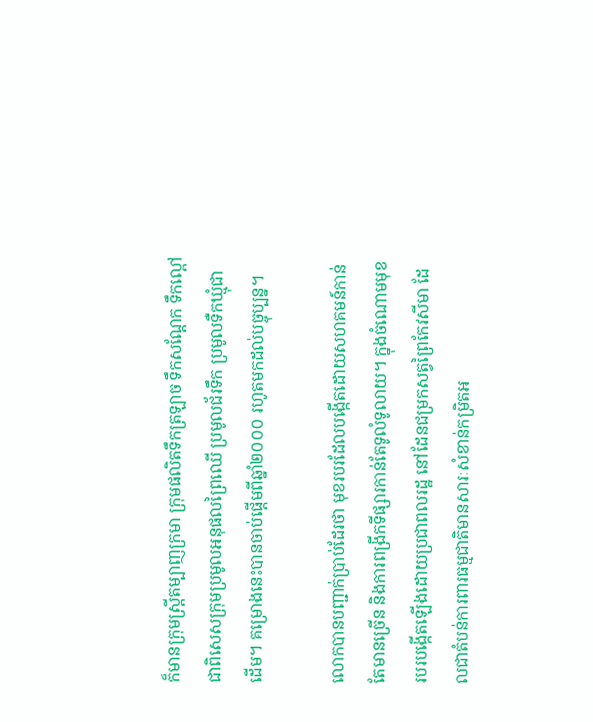ក៏មានក្រុមស្រ្តីតម្បាញក្រមា ក្រុមផលិតទឹកត្រឡាច ទឹកសណ្តែក ទឹកល្ពៅ ជាពិសេសក្រុមប្រមូលអនុផលព្រៃឈើ ប្រមូលជ័រទឹក ប្រមូលទឺកឃ្មុំជាដើម។ គម្រោងនេះបានចាប់ផ្តើមពីឆ្នាំ២០០០ រហូតមកដល់បច្ចុប្បន្ន។

លោកបានបញ្ជាក់ប្រាប់ដែរថា មុខរបរដែលបង្កើតដោយសហគមន៍កាន់តែមានច្រើន និងការពង្រីកទីផ្សារកាន់តែទូលំទូលាយ។ ក្នុងចំណោមមុខរបរបង្កើតឡើងដោយប្រជាពលរដ្ឋ នៅដែនជម្រកសត្វព្រៃកែវសីមា ដែលជាតំបន់ការពារធម្មជាតិមានសារៈសំខាន់កម្រិតអ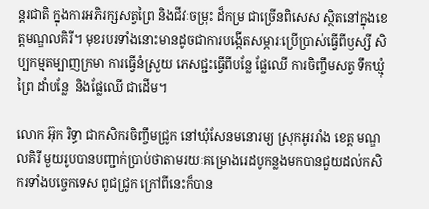ន្តរជាតិ ក្នុងការអភិរក្សសត្វព្រៃ និងជីវៈចម្រុះ ដ៏កម្រ ជាច្រើនពិសេស ស្ថិតនៅក្នុងខេត្តមណ្ឌលគិរី។ មុខរបរទាំងនោះមានដូចជាការបង្កើតសម្ភារៈប្រើប្រាស់ធ្វើពីឫស្សី សិប្បកម្មតម្បាញក្រមា ការធ្វើនំស្រួយ ភេសជ្ជះធ្វើពីបន្លែ ផ្លែឈើ ការចិញ្ចឹមសត្វ ទឹកឃ្មុំព្រៃ ដាំបន្លែ  និងផ្លែឈើ ជាដើម។

លោក អ៊ុក រិទ្ធា ជាកសិករចិញ្ចឹមជ្រូក នៅឃុំសែនមនោរម្យ ស្រុកអូររាំង ខេត្ត មណ្ឌលគិរី មួយរូបបានបញ្ជាក់ប្រាប់ថាតាមរយៈគម្រោងរេដបូកន្លងមកបានជួយដល់កសិករទាំងបច្ចេកទេស ពូជជ្រូក ក្រៅពីនេះក៏បាន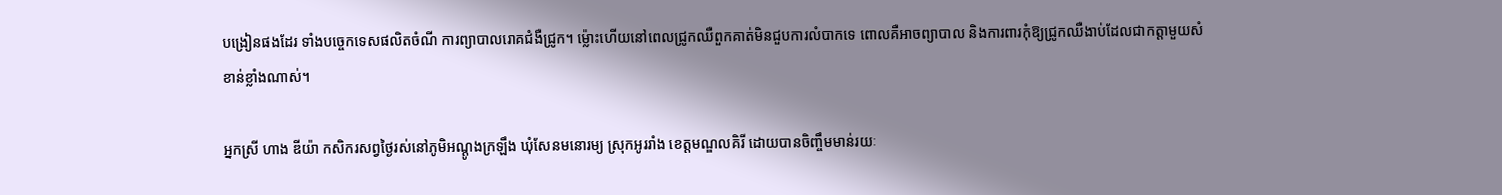បង្រៀនផងដែរ ទាំងបច្ចេកទេសផលិតចំណី ការព្យាបាលរោគជំងឺជ្រូក។ ម្ល៉ោះហើយនៅពេលជ្រូកឈឺពួកគាត់មិនជួបការលំបាកទេ ពោលគឺអាចព្យាបាល និងការពារកុំឱ្យជ្រូកឈឺងាប់ដែលជាកត្តាមួយសំខាន់ខ្លាំងណាស់។

អ្នកស្រី ហាង ឌីយ៉ា កសិករសព្វថ្ងៃរស់នៅភូមិអណ្តូងក្រឡឹង ឃុំសែនមនោរម្យ ស្រុកអូររាំង ខេត្តមណ្ឌលគិរី ដោយបានចិញ្ចឹមមាន់រយៈ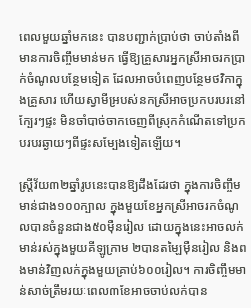ពេលមួយឆ្នាំមកនេះ បានបញ្ជាក់ប្រាប់ថា ចាប់តាំងពីមានការចិញ្ចឹមមាន់មក ធ្វើឱ្យគ្រួសារអ្នកស្រីអាចរកប្រាក់ចំណូលបន្ថែមទៀត ដែលអាចបំពេញបន្ថែមថវិកាក្នុងគ្រួសារ ហើយស្វាមីអ្របស់នកស្រីអាចប្រកបរបរនៅក្បែរៗផ្ទះ មិនចាំបាច់ចាកចេញពីស្រុកកំណើតទៅប្រកបរបរឆ្ងាយៗពីផ្ទះសម្បែងទៀតឡើយ។

ស្រ្តីវ័យ៣២ឆ្នាំរូបនេះបានឱ្យដឹងដែរថា ក្នុងការចិញ្ចឹមមាន់ជាង១០០ក្បាល ក្នុងមួយខែអ្នកស្រីអាចរកចំណូលបានចំនួនជាង៥០ម៉ឺនរៀល ដោយក្នុងនេះអាចលក់មាន់រស់ក្នុងមួយគីឡូក្រាម ២បានតម្ឡៃម៉ឺនរៀល និងពងមាន់វិញលក់ក្នុងមួយគ្រាប់៦០០រៀល។ ការចិញ្ចឹមមាន់សាច់ត្រឹមរយៈពេល៣ខែអាចចាប់លក់បាន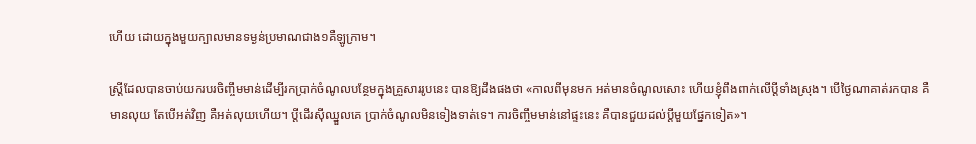ហើយ ដោយក្នុងមួយក្បាលមានទម្ងន់ប្រមាណជាង១គឺឡូក្រាម។

ស្រ្តីដែលបានចាប់យករបរចិញ្ចឹមមាន់ដើម្បីរកប្រាក់ចំណូលបន្ថែមក្នុងគ្រួសាររូបនេះ បានឱ្យដឹងផងថា «កាលពីមុនមក អត់មានចំណូលសោះ ហើយខ្ញុំពឹងពាក់លើប្តីទាំងស្រុង។ បើថ្ងៃណាគាត់រកបាន គឺមានលុយ តែបើអត់វិញ គឺអត់លុយហើយ។ ប្តីដើរស៊ីឈ្នួលគេ ប្រាក់ចំណូលមិនទៀងទាត់ទេ។ ការចិញ្ចឹមមាន់នៅផ្ទះនេះ គឺបានជួយដល់ប្តីមួយផ្នែកទៀត»។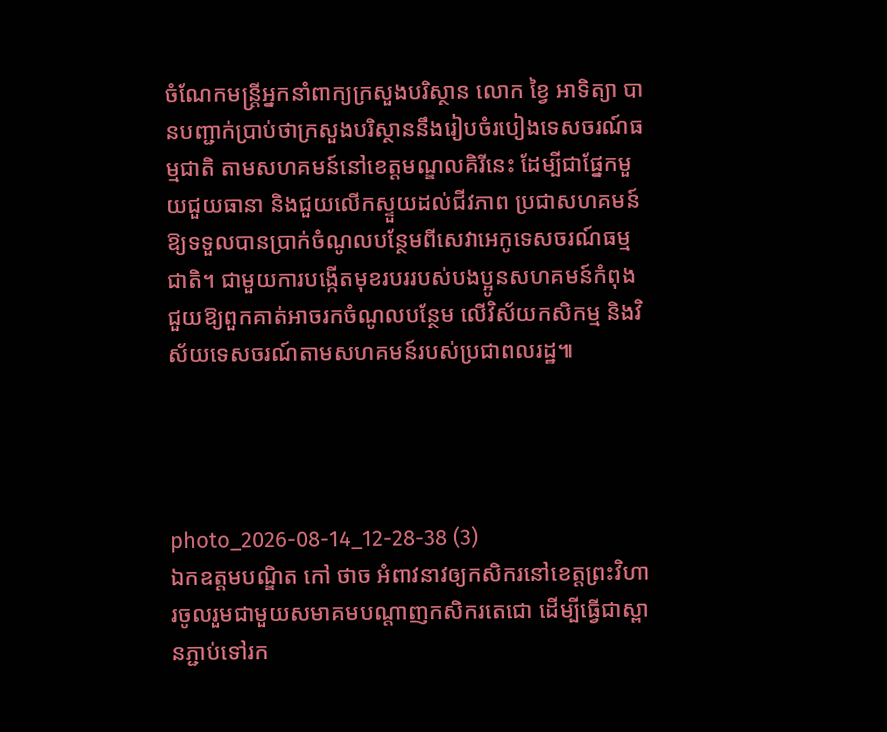ចំណែកមន្រ្តីអ្នកនាំពាក្យក្រសួងបរិស្ថាន លោក ខ្វៃ អាទិត្យា បានបញ្ជាក់ប្រាប់ថាក្រសួងបរិស្ថាននឹងរៀបចំរបៀងទេសចរណ៍ធម្មជាតិ តាមសហគមន៍នៅខេត្តមណ្ឌលគិរីនេះ ដែម្បីជាផ្នែកមួយជួយធានា និងជួយលើកស្ទួយដល់ជីវភាព ប្រជាសហគមន៍ឱ្យទទួលបានប្រាក់ចំណូលបន្ថែមពីសេវាអេកូទេសចរណ៍ធម្មជាតិ។ ជាមួយការបង្កើតមុខរបររបស់បងប្អូនសហគមន៍កំពុងជួយឱ្យពួកគាត់អាចរកចំណូលបន្ថែម លើវិស័យកសិកម្ម និងវិស័យទេសចរណ៍តាមសហគមន៍របស់ប្រជាពលរដ្ឋ៕




photo_2026-08-14_12-28-38 (3)
ឯកឧត្តមបណ្ឌិត កៅ ថាច អំពាវនាវឲ្យកសិករនៅខេត្តព្រះវិហារចូលរួមជាមួយសមាគមបណ្តាញកសិករតេជោ ដើម្បីធ្វើជាស្ពានភ្ជាប់ទៅរក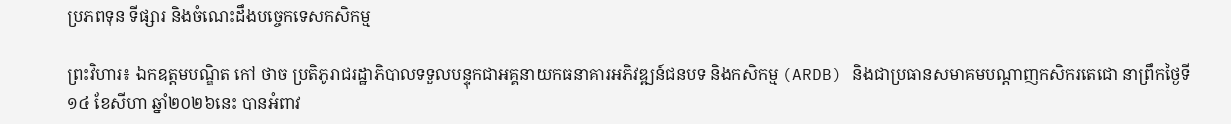ប្រភពទុន ទីផ្សារ និងចំណេះដឹងបច្ចេកទេសកសិកម្ម

ព្រះវិហារ៖ ឯកឧត្តមបណ្ឌិត កៅ ថាច ប្រតិភូរាជរដ្ឋាភិបាលទទួលបន្ទុកជាអគ្គនាយកធនាគារអភិវឌ្ឍន៍ជនបទ និងកសិកម្ម (ARDB) និងជាប្រធានសមាគមបណ្តាញកសិករតេជោ នាព្រឹកថ្ងៃទី១៤ ខែសីហា ឆ្នាំ២០២៦នេះ បានអំពាវ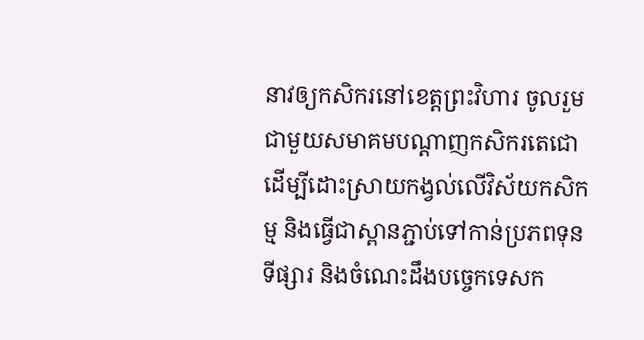នាវឲ្យកសិករនៅខេត្តព្រះវិហារ ចូលរួមជាមួយសមាគមបណ្តាញកសិករតេជោ ដើម្បីដោះស្រាយកង្វល់លើវិស័យកសិកម្ម និងធ្វើជាស្ពានភ្ជាប់ទៅកាន់ប្រភពទុន ទីផ្សារ និងចំណេះដឹងបច្ចេកទេសក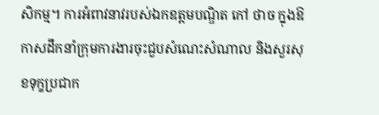សិកម្ម។ ការអំពាវនាវរបស់ឯកឧត្តមបណ្ឌិត កៅ ថាច ក្នុងឱកាសដឹកនាំក្រុមការងារចុះជួបសំណេះសំណាល និងសួរសុខទុក្ខប្រជាក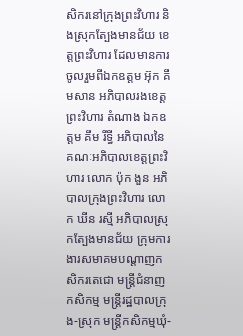សិករនៅក្រុងព្រះវិហារ និងស្រុកត្បែងមានជ័យ ខេត្តព្រះវិហារ ដែលមានការចូលរួមពីឯកឧត្តម អ៊ុក គឹមសាន អភិបាលរងខេត្តព្រះវិហារ តំណាង ឯកឧត្តម គឹម រីទ្ធី អភិបាលនៃគណៈអភិបាលខេត្តព្រះវិហារ លោក ប៉ុក ងួន អភិបាលក្រុងព្រះវិហារ លោក ឃីន រស្មី អភិបាលស្រុកត្បែងមានជ័យ ក្រុមការងារសមាគមបណ្តាញកសិករតេជោ មន្ត្រីជំនាញកសិកម្ម មន្ត្រីរដ្ឋបាលក្រុង-ស្រុក មន្ត្រីកសិកម្មឃុំ-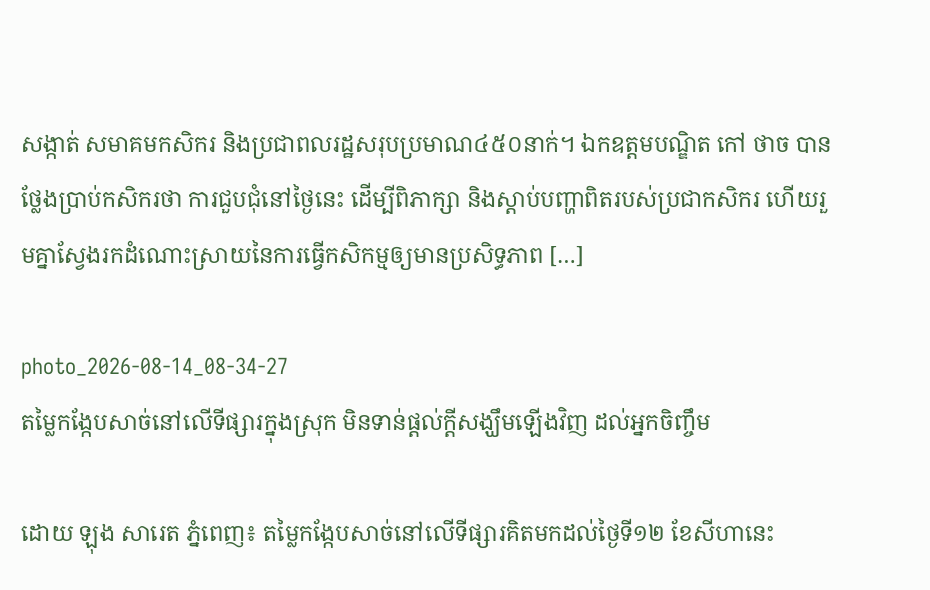សង្កាត់ សមាគមកសិករ និងប្រជាពលរដ្ឋសរុបប្រមាណ៤៥០នាក់។ ឯកឧត្តមបណ្ឌិត កៅ ថាច បានថ្លែងប្រាប់កសិករថា ការជួបជុំនៅថ្ងៃនេះ ដើម្បីពិភាក្សា និងស្តាប់បញ្ហាពិតរបស់ប្រជាកសិករ ហើយរួមគ្នាស្វែងរកដំណោះស្រាយនៃការធ្វើកសិកម្មឲ្យមានប្រសិទ្ធភាព […]

photo_2026-08-14_08-34-27
តម្លៃកង្កែបសាច់នៅលើទីផ្សារក្នុងស្រុក មិនទាន់ផ្តល់ក្តីសង្ឃឹមឡើងវិញ ដល់អ្នកចិញ្ចឹម

ដោយ ឡុង សារេត ភ្នំពេញ៖ តម្លៃកង្កែបសាច់នៅលើទីផ្សារគិតមកដល់ថ្ងៃទី១២ ខែសីហានេះ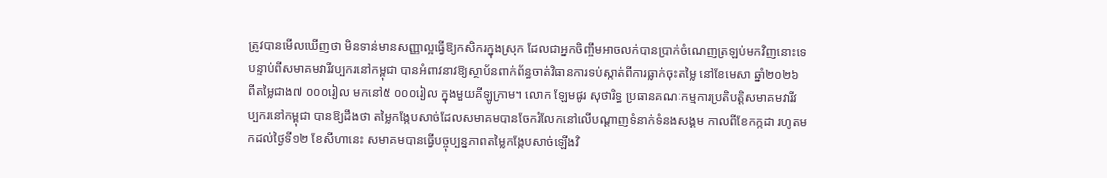ត្រូវបានមើលឃើញថា មិនទាន់មានសញ្ញាល្អធ្វើឱ្យកសិករក្នុងស្រុក ដែលជាអ្នកចិញ្ចឹមអាចលក់បានប្រាក់ចំណេញត្រឡប់មកវិញនោះទេ បន្ទាប់ពីសមាគមវារីវប្បករនៅកម្ពុជា បានអំពាវនាវឱ្យស្ថាប័នពាក់ព័ន្ធចាត់វិធានការទប់ស្កាត់ពីការធ្លាក់ចុះតម្លៃ នៅខែមេសា ឆ្នាំ២០២៦ ពីតម្លៃជាង៧ ០០០រៀល មកនៅ៥ ០០០រៀល ក្នុងមួយគីឡូក្រាម។ លោក ឡែមផូរ សុថារិទ្ធ ប្រធានគណៈកម្មការប្រតិបត្តិសមាគមវារីវប្បករនៅកម្ពុជា បានឱ្យដឹងថា តម្លៃកង្កែបសាច់ដែលសមាគមបានចែករំលែកនៅលើបណ្តាញទំនាក់ទំនងសង្គម កាលពីខែកក្កដា រហូតមកដល់ថ្ងៃទី១២ ខែសីហានេះ សមាគមបានធ្វើបច្ចុប្បន្នភាពតម្លៃកង្កែបសាច់ឡើងវិ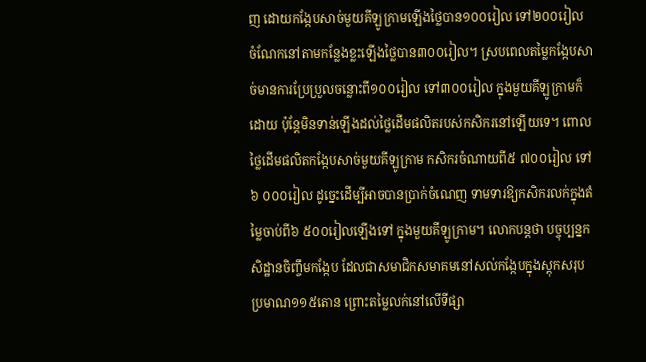ញ ដោយកង្កែបសាច់មួយគីឡូក្រាមឡើងថ្លៃបាន១០០រៀល ទៅ២០០រៀល ចំណែកនៅតាមកន្លែងខ្លះឡើងថ្លៃបាន៣០០រៀល។ ស្របពេលតម្លៃកង្កែបសាច់មានការប្រែប្រួលចន្លោះពី១០០រៀល ទៅ៣០០រៀល ក្នុងមួយគីឡូក្រាមក៏ដោយ ប៉ុន្តែមិនទាន់ឡើងដល់ថ្លៃដើមផលិតរបស់កសិករនៅឡើយទេ។ ពោលថ្លៃដើមផលិតកង្កែបសាច់មួយគីឡូក្រាម កសិករចំណាយពី៥ ៧០០រៀល ទៅ៦ ០០០រៀល ដូច្នេះដើម្បីអាចបានប្រាក់ចំណេញ ទាមទារឱ្យកសិករលក់ក្នុងតំម្លៃចាប់ពី៦ ៥០០រៀលឡើងទៅ ក្នុងមួយគីឡូក្រាម។ លោកបន្តថា បច្ចុប្បន្នកសិដ្ឋានចិញ្ចឹមកង្កែប ដែលជាសមាជិកសមាគមនៅសល់កង្កែបក្នុងស្តុកសរុបប្រមាណ១១៥តោន ព្រោះតម្លៃលក់នៅលើទីផ្សា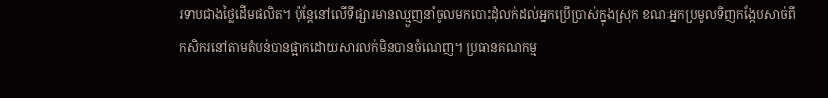រទាបជាងថ្លៃដើមផលិត។ ប៉ុន្តែនៅលើទីផ្សារមានឈ្មួញនាំចូលមកបោះដុំលក់ដល់អ្នកប្រើប្រាស់ក្នុងស្រុក ខណៈអ្នកប្រមូលទិញកង្កែបសាច់ពីកសិករនៅតាមតំបន់បានផ្អាកដោយសារលក់មិនបានចំណេញ។ ប្រធានគណកម្ម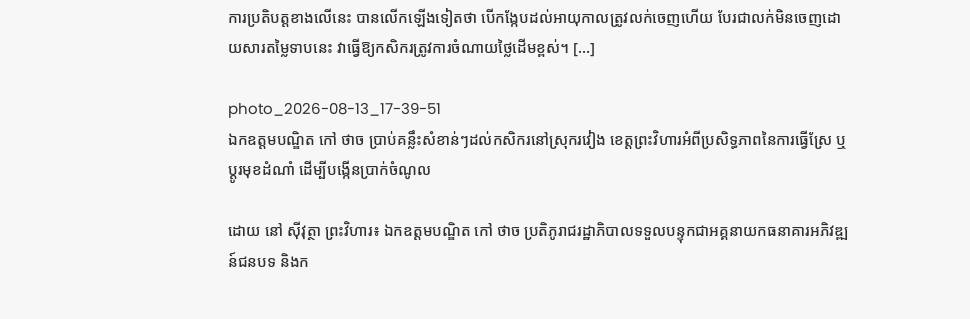ការប្រតិបត្តខាងលើនេះ បានលើកឡើងទៀតថា បើកង្កែបដល់អាយុកាលត្រូវលក់ចេញហើយ បែរជាលក់មិនចេញដោយសារតម្លៃទាបនេះ វាធ្វើឱ្យកសិករត្រូវការចំណាយថ្លៃដើមខ្ពស់។ […]

photo_2026-08-13_17-39-51
ឯកឧត្តមបណ្ឌិត កៅ ថាច ប្រាប់គន្លឹះសំខាន់ៗដល់កសិករនៅស្រុករវៀង ខេត្តព្រះវិហារអំពីប្រសិទ្ធភាពនៃការធ្វើស្រែ ឬប្តូរមុខដំណាំ ដើម្បីបង្កើនប្រាក់ចំណូល

ដោយ នៅ ស៊ីវុត្ថា ព្រះវិហារ៖ ឯកឧត្តមបណ្ឌិត កៅ ថាច ប្រតិភូរាជរដ្ឋាភិបាលទទួលបន្ទុកជាអគ្គនាយកធនាគារអភិវឌ្ឍន៍ជនបទ និងក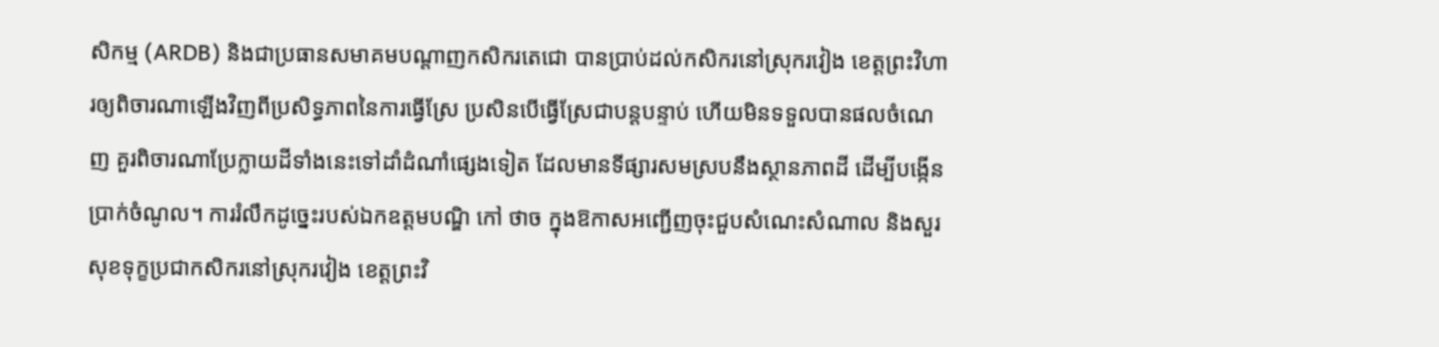សិកម្ម (ARDB) និងជាប្រធានសមាគមបណ្តាញកសិករតេជោ បានប្រាប់ដល់កសិករនៅស្រុករវៀង ខេត្តព្រះវិហារឲ្យពិចារណាឡើងវិញពីប្រសិទ្ធភាពនៃការធ្វើស្រែ ប្រសិនបើធ្វើស្រែជាបន្តបន្ទាប់ ហើយមិនទទួលបានផលចំណេញ គួរពិចារណាប្រែក្លាយដីទាំងនេះទៅដាំដំណាំផ្សេងទៀត ដែលមានទីផ្សារសមស្របនឹងស្ថានភាពដី ដើម្បីបង្កើនប្រាក់ចំណូល។ ការរំលឹកដូច្នេះរបស់ឯកឧត្តមបណ្ឌិ កៅ ថាច ក្នុងឱកាសអញ្ជើញចុះជួបសំណេះសំណាល និងសួរសុខទុក្ខប្រជាកសិករនៅស្រុករវៀង ខេត្តព្រះវិ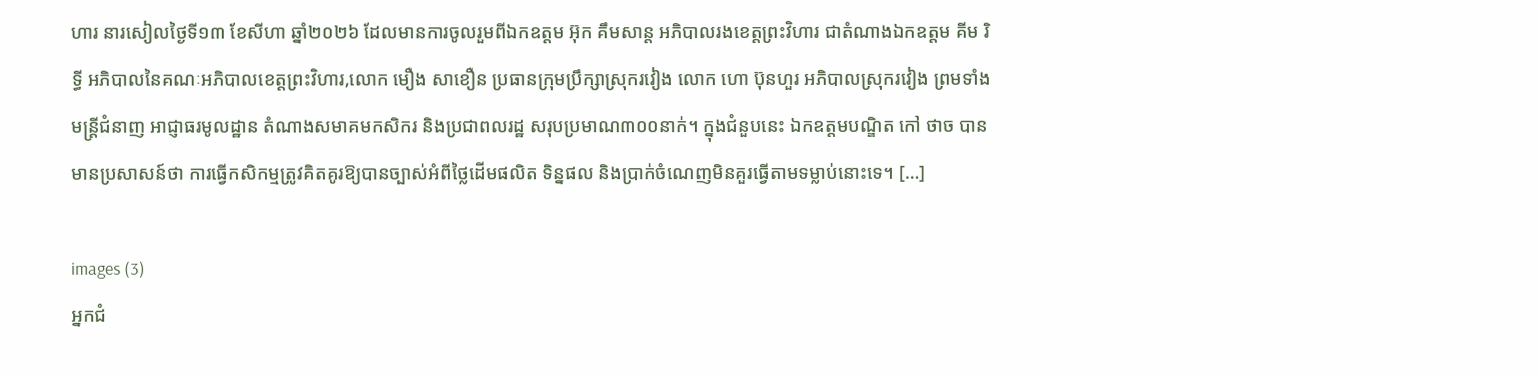ហារ នារសៀលថ្ងៃទី១៣ ខែសីហា ឆ្នាំ២០២៦ ដែលមានការចូលរួមពីឯកឧត្តម អ៊ុក គឹមសាន្ត អភិបាលរងខេត្តព្រះវិហារ ជាតំណាងឯកឧត្តម គីម រិទ្ធី អភិបាលនៃគណៈអភិបាលខេត្តព្រះវិហារ,លោក មឿង សាខឿន ប្រធានក្រុមប្រឹក្សាស្រុករវៀង លោក ហោ ប៊ុនហួរ អភិបាលស្រុករវៀង ព្រមទាំងមន្ត្រីជំនាញ អាជ្ញាធរមូលដ្ឋាន តំណាងសមាគមកសិករ និងប្រជាពលរដ្ឋ សរុបប្រមាណ៣០០នាក់។ ក្នុងជំនួបនេះ ឯកឧត្តមបណ្ឌិត កៅ ថាច បានមានប្រសាសន៍ថា ការធ្វើកសិកម្មត្រូវគិតគូរឱ្យបានច្បាស់អំពីថ្លៃដើមផលិត ទិន្នផល និងប្រាក់ចំណេញមិនគួរធ្វើតាមទម្លាប់នោះទេ។ […]

images (3)
អ្នកជំ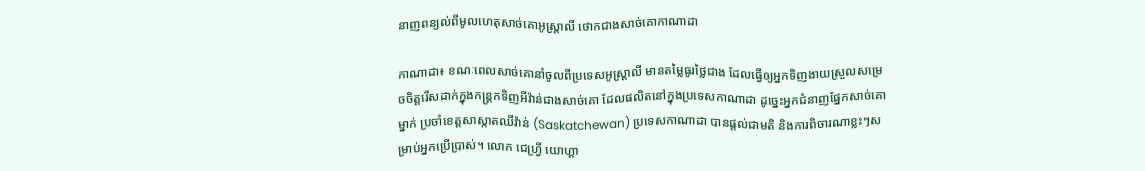នាញពន្យល់ពីមូលហេតុសាច់គោអូស្ត្រាលី ថោកជាងសាច់គោកាណាដា

កាណាដា៖ ខណៈពេលសាច់គោនាំចូលពីប្រទេសអូស្ត្រាលី មានតម្លៃធូរថ្លៃជាង ដែលធ្វើឲ្យអ្នកទិញងាយស្រួលសម្រេចចិត្តរើសដាក់ក្នុងកន្ត្រកទិញអីវ៉ាន់ជាងសាច់គោ ដែលផលិតនៅក្នុងប្រទេសកាណាដា ដូច្នេះអ្នកជំនាញផ្នែកសាច់គោម្នាក់ ប្រចាំខេត្តសាស្កាតឈីវ៉ាន់ (Saskatchewan) ប្រទេសកាណាដា បានផ្តល់ជាមតិ និងការពិចារណាខ្លះៗសម្រាប់អ្នកប្រើប្រាស់។ លោក ជេហ្វ្រី យោហ្គា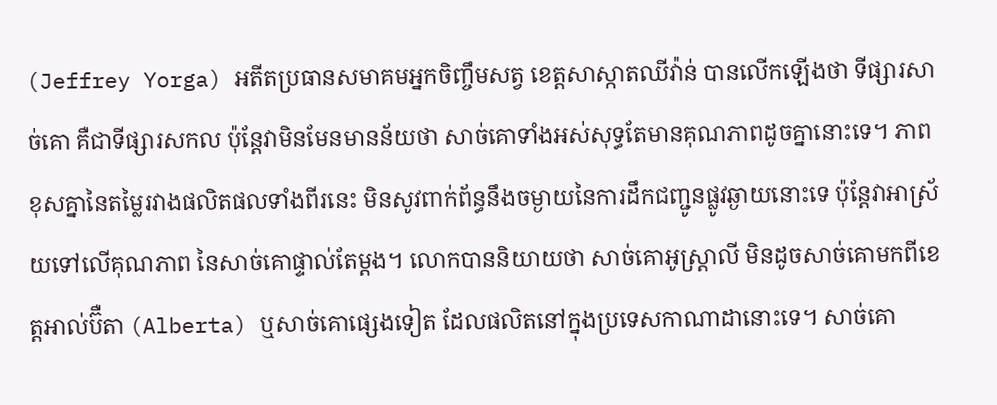(Jeffrey Yorga) អតីតប្រធានសមាគមអ្នកចិញ្ចឹមសត្វ ខេត្តសាស្កាតឈីវ៉ាន់ បានលើកឡើងថា ទីផ្សារសាច់គោ គឺជាទីផ្សារសកល ប៉ុន្តែវាមិនមែនមានន័យថា សាច់គោទាំងអស់សុទ្ធតែមានគុណភាពដូចគ្នានោះទេ។ ភាពខុសគ្នានៃតម្លៃរវាងផលិតផលទាំងពីរនេះ មិនសូវពាក់ព័ន្ធនឹងចម្ងាយនៃការដឹកជញ្ជូនផ្លូវឆ្ងាយនោះទេ ប៉ុន្តែវាអាស្រ័យទៅលើគុណភាព នៃសាច់គោផ្ទាល់តែម្តង។ លោកបាននិយាយថា សាច់គោអូស្ត្រាលី មិនដូចសាច់គោមកពីខេត្តអាល់ប៊ឺតា (Alberta) ឬសាច់គោផ្សេងទៀត ដែលផលិតនៅក្នុងប្រទេសកាណាដានោះទេ។ សាច់គោ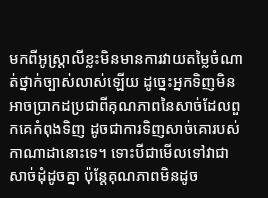មកពីអូស្ត្រាលីខ្លះមិនមានការវាយតម្លៃចំណាត់ថ្នាក់ច្បាស់លាស់ឡើយ ដូច្នេះអ្នកទិញមិនអាចប្រាកដប្រជាពីគុណភាពនៃសាច់ដែលពួកគេកំពុងទិញ ដូចជាការទិញសាច់គោរបស់កាណាដានោះទេ។ ទោះបីជាមើលទៅវាជាសាច់ដុំដូចគ្នា ប៉ុន្តែគុណភាពមិនដូច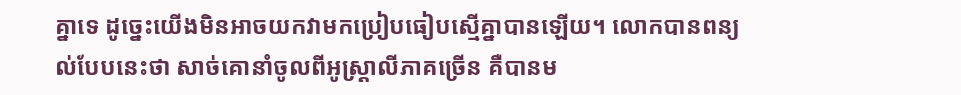គ្នាទេ ដូច្នេះយើងមិនអាចយកវាមកប្រៀបធៀបស្មើគ្នាបានឡើយ។ លោកបានពន្យល់បែបនេះថា សាច់គោនាំចូលពីអូស្ត្រាលីភាគច្រើន គឺបានម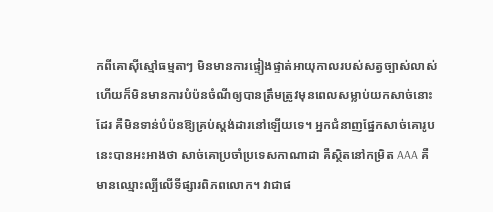កពីគោស៊ីស្មៅធម្មតាៗ មិនមានការផ្ទៀងផ្ទាត់អាយុកាលរបស់សត្វច្បាស់លាស់ ហើយក៏មិនមានការបំប៉នចំណីឲ្យបានត្រឹមត្រូវមុនពេលសម្លាប់យកសាច់នោះដែរ គឺមិនទាន់បំប៉នឱ្យគ្រប់ស្តង់ដារនៅឡើយទេ។ អ្នកជំនាញផ្នែកសាច់គោរូបនេះបានអះអាងថា សាច់គោប្រចាំប្រទេសកាណាដា គឺស្ថិតនៅកម្រិត AAA គឺមានឈ្មោះល្បីលើទីផ្សារពិភពលោក។ វាជាផ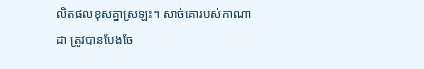លិតផលខុសគ្នាស្រឡះ។ សាច់គោរបស់កាណាដា ត្រូវបានបែងចែ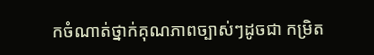កចំណាត់ថ្នាក់គុណភាពច្បាស់ៗដូចជា កម្រិត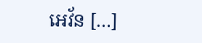អេវ័ន […]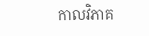កាលវិភាគ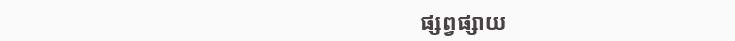ផ្សព្វផ្សាយ